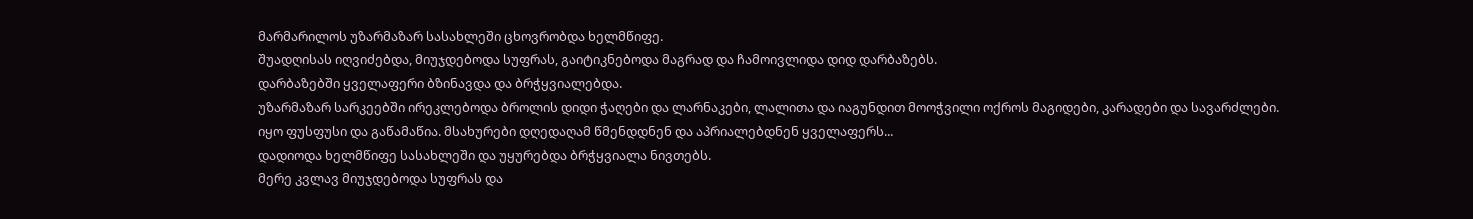მარმარილოს უზარმაზარ სასახლეში ცხოვრობდა ხელმწიფე.
შუადღისას იღვიძებდა, მიუჯდებოდა სუფრას, გაიტიკნებოდა მაგრად და ჩამოივლიდა დიდ დარბაზებს.
დარბაზებში ყველაფერი ბზინავდა და ბრჭყვიალებდა.
უზარმაზარ სარკეებში ირეკლებოდა ბროლის დიდი ჭაღები და ლარნაკები, ლალითა და იაგუნდით მოოჭვილი ოქროს მაგიდები, კარადები და სავარძლები.
იყო ფუსფუსი და გაწამაწია. მსახურები დღედაღამ წმენდდნენ და აპრიალებდნენ ყველაფერს...
დადიოდა ხელმწიფე სასახლეში და უყურებდა ბრჭყვიალა ნივთებს.
მერე კვლავ მიუჯდებოდა სუფრას და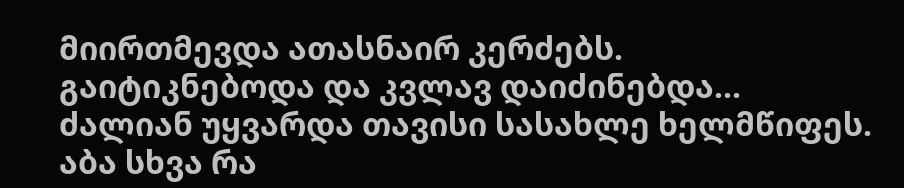მიირთმევდა ათასნაირ კერძებს.
გაიტიკნებოდა და კვლავ დაიძინებდა...
ძალიან უყვარდა თავისი სასახლე ხელმწიფეს.
აბა სხვა რა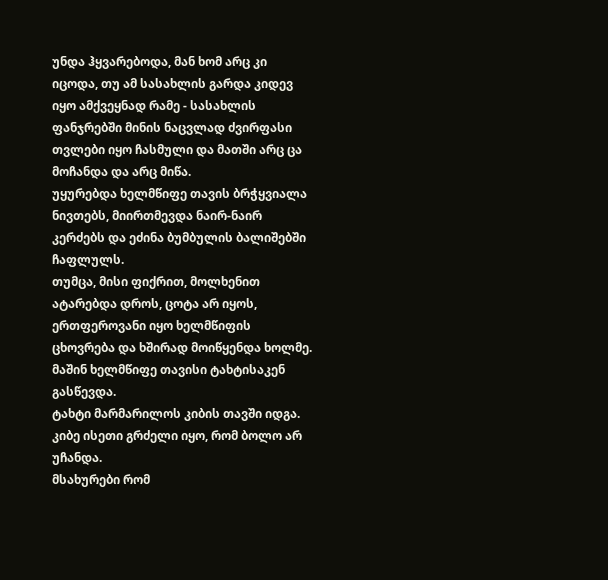უნდა ჰყვარებოდა, მან ხომ არც კი იცოდა, თუ ამ სასახლის გარდა კიდევ იყო ამქვეყნად რამე - სასახლის ფანჯრებში მინის ნაცვლად ძვირფასი თვლები იყო ჩასმული და მათში არც ცა მოჩანდა და არც მიწა.
უყურებდა ხელმწიფე თავის ბრჭყვიალა ნივთებს, მიირთმევდა ნაირ-ნაირ კერძებს და ეძინა ბუმბულის ბალიშებში ჩაფლულს.
თუმცა, მისი ფიქრით, მოლხენით ატარებდა დროს, ცოტა არ იყოს, ერთფეროვანი იყო ხელმწიფის ცხოვრება და ხშირად მოიწყენდა ხოლმე.
მაშინ ხელმწიფე თავისი ტახტისაკენ გასწევდა.
ტახტი მარმარილოს კიბის თავში იდგა.
კიბე ისეთი გრძელი იყო, რომ ბოლო არ უჩანდა.
მსახურები რომ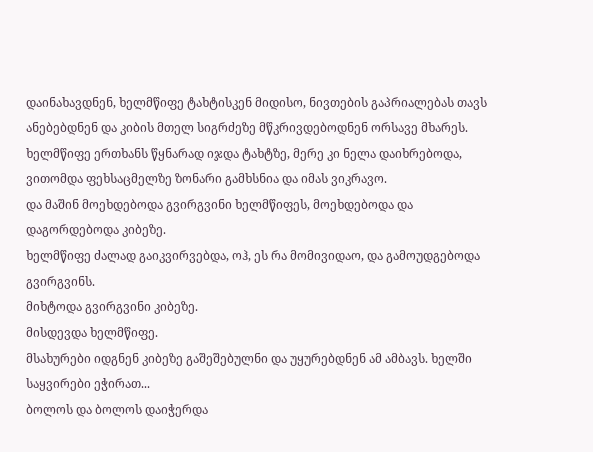დაინახავდნენ, ხელმწიფე ტახტისკენ მიდისო, ნივთების გაპრიალებას თავს ანებებდნენ და კიბის მთელ სიგრძეზე მწკრივდებოდნენ ორსავე მხარეს.
ხელმწიფე ერთხანს წყნარად იჯდა ტახტზე, მერე კი ნელა დაიხრებოდა, ვითომდა ფეხსაცმელზე ზონარი გამხსნია და იმას ვიკრავო.
და მაშინ მოეხდებოდა გვირგვინი ხელმწიფეს, მოეხდებოდა და დაგორდებოდა კიბეზე.
ხელმწიფე ძალად გაიკვირვებდა, ოჰ, ეს რა მომივიდაო, და გამოუდგებოდა გვირგვინს.
მიხტოდა გვირგვინი კიბეზე.
მისდევდა ხელმწიფე.
მსახურები იდგნენ კიბეზე გაშეშებულნი და უყურებდნენ ამ ამბავს. ხელში საყვირები ეჭირათ...
ბოლოს და ბოლოს დაიჭერდა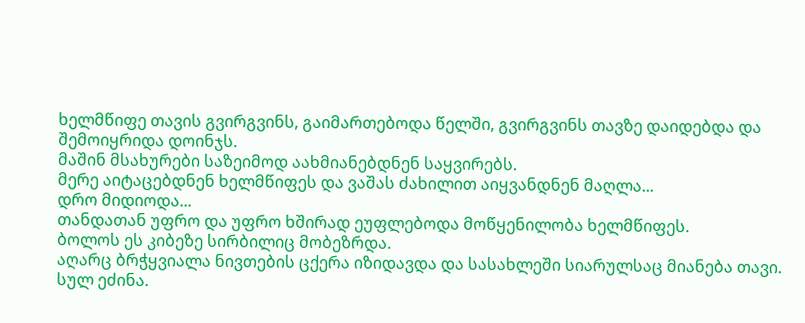ხელმწიფე თავის გვირგვინს, გაიმართებოდა წელში, გვირგვინს თავზე დაიდებდა და შემოიყრიდა დოინჯს.
მაშინ მსახურები საზეიმოდ აახმიანებდნენ საყვირებს.
მერე აიტაცებდნენ ხელმწიფეს და ვაშას ძახილით აიყვანდნენ მაღლა...
დრო მიდიოდა...
თანდათან უფრო და უფრო ხშირად ეუფლებოდა მოწყენილობა ხელმწიფეს.
ბოლოს ეს კიბეზე სირბილიც მობეზრდა.
აღარც ბრჭყვიალა ნივთების ცქერა იზიდავდა და სასახლეში სიარულსაც მიანება თავი.
სულ ეძინა.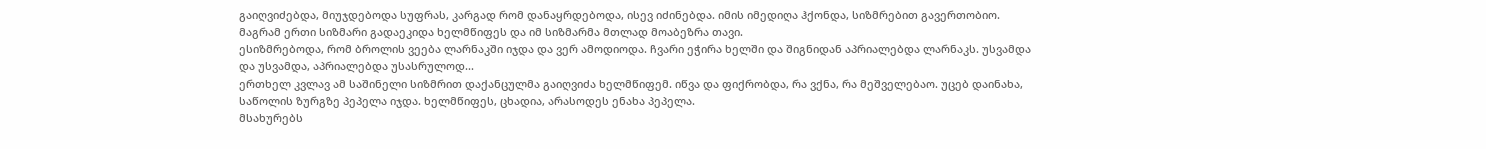გაიღვიძებდა, მიუჯდებოდა სუფრას, კარგად რომ დანაყრდებოდა, ისევ იძინებდა. იმის იმედიღა ჰქონდა, სიზმრებით გავერთობიო.
მაგრამ ერთი სიზმარი გადაეკიდა ხელმწიფეს და იმ სიზმარმა მთლად მოაბეზრა თავი.
ესიზმრებოდა, რომ ბროლის ვეება ლარნაკში იჯდა და ვერ ამოდიოდა. ჩვარი ეჭირა ხელში და შიგნიდან აპრიალებდა ლარნაკს. უსვამდა და უსვამდა, აპრიალებდა უსასრულოდ...
ერთხელ კვლავ ამ საშინელი სიზმრით დაქანცულმა გაიღვიძა ხელმწიფემ. იწვა და ფიქრობდა, რა ვქნა, რა მეშველებაო. უცებ დაინახა, საწოლის ზურგზე პეპელა იჯდა. ხელმწიფეს, ცხადია, არასოდეს ენახა პეპელა.
მსახურებს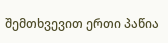შემთხვევით ერთი პაწია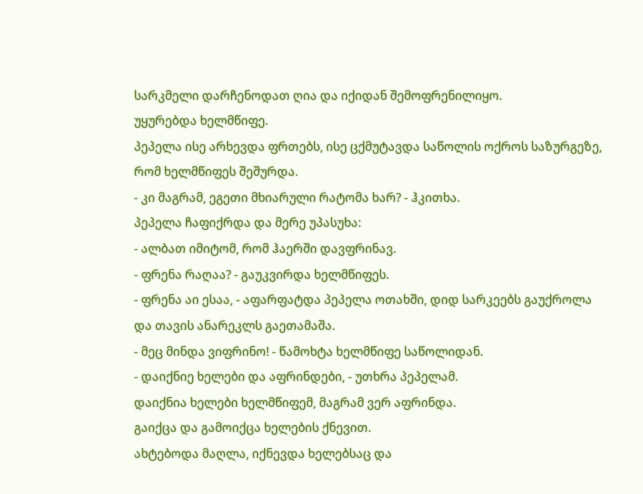სარკმელი დარჩენოდათ ღია და იქიდან შემოფრენილიყო.
უყურებდა ხელმწიფე.
პეპელა ისე არხევდა ფრთებს, ისე ცქმუტავდა საწოლის ოქროს საზურგეზე, რომ ხელმწიფეს შეშურდა.
- კი მაგრამ, ეგეთი მხიარული რატომა ხარ? - ჰკითხა.
პეპელა ჩაფიქრდა და მერე უპასუხა:
- ალბათ იმიტომ, რომ ჰაერში დავფრინავ.
- ფრენა რაღაა? - გაუკვირდა ხელმწიფეს.
- ფრენა აი ესაა, - აფარფატდა პეპელა ოთახში, დიდ სარკეებს გაუქროლა და თავის ანარეკლს გაეთამაშა.
- მეც მინდა ვიფრინო! - წამოხტა ხელმწიფე საწოლიდან.
- დაიქნიე ხელები და აფრინდები, - უთხრა პეპელამ.
დაიქნია ხელები ხელმწიფემ, მაგრამ ვერ აფრინდა.
გაიქცა და გამოიქცა ხელების ქნევით.
ახტებოდა მაღლა, იქნევდა ხელებსაც და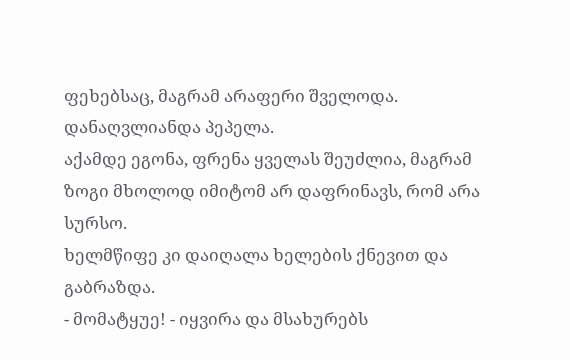ფეხებსაც, მაგრამ არაფერი შველოდა.
დანაღვლიანდა პეპელა.
აქამდე ეგონა, ფრენა ყველას შეუძლია, მაგრამ ზოგი მხოლოდ იმიტომ არ დაფრინავს, რომ არა სურსო.
ხელმწიფე კი დაიღალა ხელების ქნევით და გაბრაზდა.
- მომატყუე! - იყვირა და მსახურებს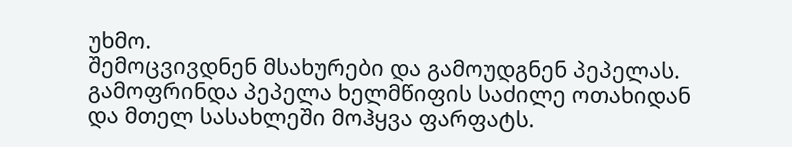უხმო.
შემოცვივდნენ მსახურები და გამოუდგნენ პეპელას.
გამოფრინდა პეპელა ხელმწიფის საძილე ოთახიდან და მთელ სასახლეში მოჰყვა ფარფატს.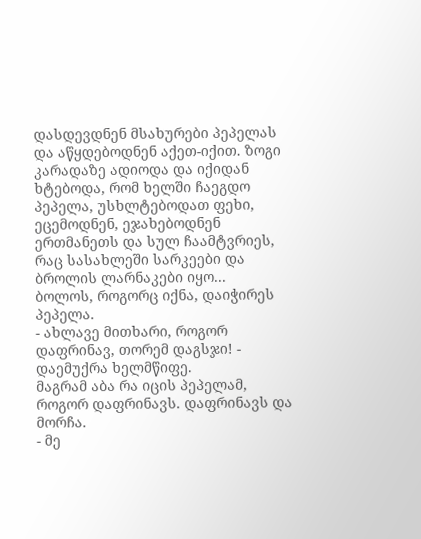დასდევდნენ მსახურები პეპელას და აწყდებოდნენ აქეთ-იქით. ზოგი კარადაზე ადიოდა და იქიდან ხტებოდა, რომ ხელში ჩაეგდო პეპელა, უსხლტებოდათ ფეხი, ეცემოდნენ, ეჯახებოდნენ ერთმანეთს და სულ ჩაამტვრიეს, რაც სასახლეში სარკეები და ბროლის ლარნაკები იყო...
ბოლოს, როგორც იქნა, დაიჭირეს პეპელა.
- ახლავე მითხარი, როგორ დაფრინავ, თორემ დაგსჯი! - დაემუქრა ხელმწიფე.
მაგრამ აბა რა იცის პეპელამ, როგორ დაფრინავს. დაფრინავს და მორჩა.
- მე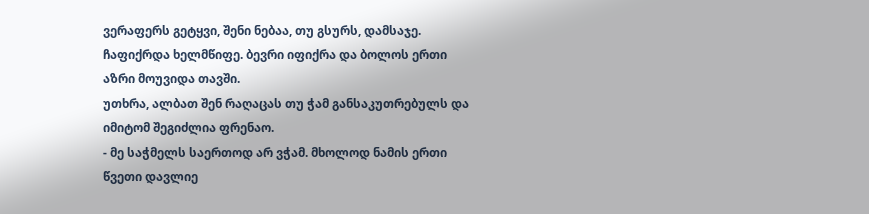ვერაფერს გეტყვი, შენი ნებაა, თუ გსურს, დამსაჯე.
ჩაფიქრდა ხელმწიფე. ბევრი იფიქრა და ბოლოს ერთი აზრი მოუვიდა თავში.
უთხრა, ალბათ შენ რაღაცას თუ ჭამ განსაკუთრებულს და იმიტომ შეგიძლია ფრენაო.
- მე საჭმელს საერთოდ არ ვჭამ. მხოლოდ ნამის ერთი წვეთი დავლიე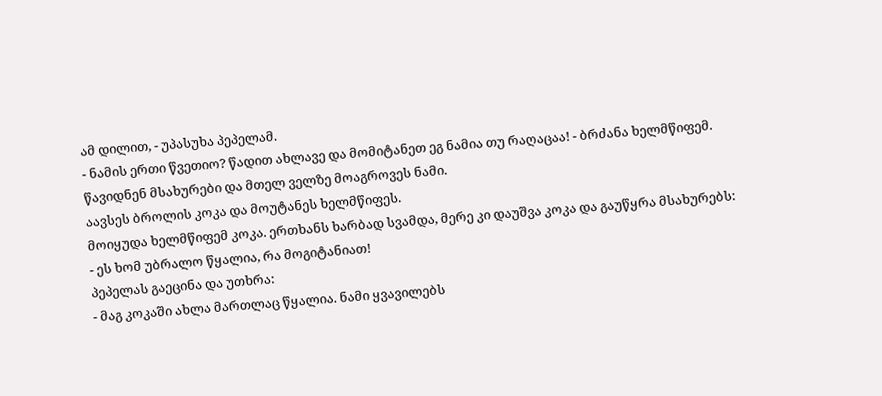ამ დილით, - უპასუხა პეპელამ.
- ნამის ერთი წვეთიო? წადით ახლავე და მომიტანეთ ეგ ნამია თუ რაღაცაა! - ბრძანა ხელმწიფემ.
წავიდნენ მსახურები და მთელ ველზე მოაგროვეს ნამი.
აავსეს ბროლის კოკა და მოუტანეს ხელმწიფეს.
მოიყუდა ხელმწიფემ კოკა. ერთხანს ხარბად სვამდა, მერე კი დაუშვა კოკა და გაუწყრა მსახურებს:
- ეს ხომ უბრალო წყალია, რა მოგიტანიათ!
პეპელას გაეცინა და უთხრა:
- მაგ კოკაში ახლა მართლაც წყალია. ნამი ყვავილებს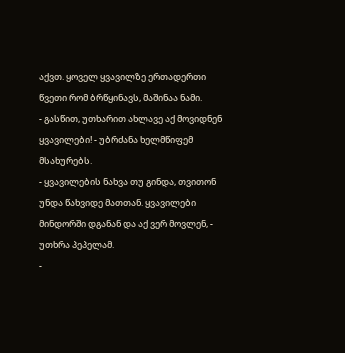აქვთ. ყოველ ყვავილზე ერთადერთი წვეთი რომ ბრწყინავს, მაშინაა ნამი.
- გასწით, უთხარით ახლავე აქ მოვიდნენ ყვავილები! - უბრძანა ხელმწიფემ მსახურებს.
- ყვავილების ნახვა თუ გინდა, თვითონ უნდა წახვიდე მათთან. ყვავილები მინდორში დგანან და აქ ვერ მოვლენ, - უთხრა პეპელამ.
-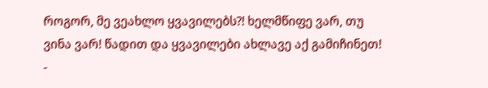როგორ, მე ვეახლო ყვავილებს?! ხელმწიფე ვარ, თუ ვინა ვარ! წადით და ყვავილები ახლავე აქ გამიჩინეთ! -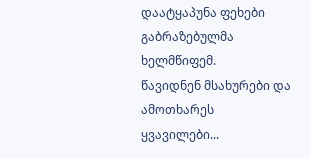დაატყაპუნა ფეხები გაბრაზებულმა ხელმწიფემ.
წავიდნენ მსახურები და ამოთხარეს ყვავილები...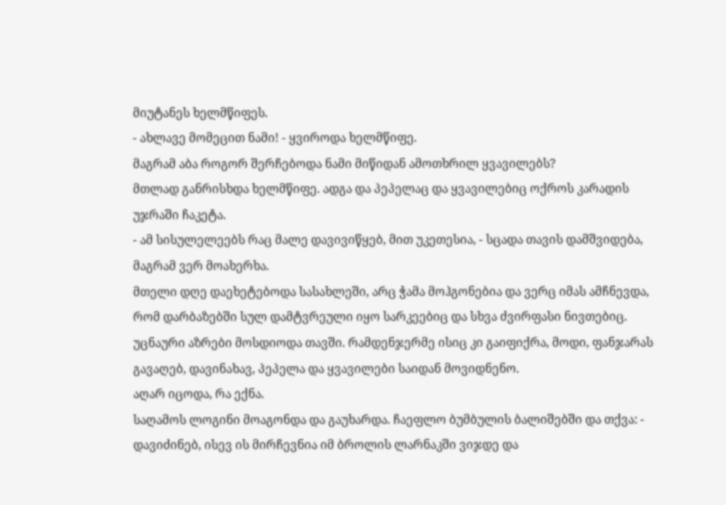მიუტანეს ხელმწიფეს.
- ახლავე მომეცით ნამი! - ყვიროდა ხელმწიფე.
მაგრამ აბა როგორ შერჩებოდა ნამი მიწიდან ამოთხრილ ყვავილებს?
მთლად განრისხდა ხელმწიფე. ადგა და პეპელაც და ყვავილებიც ოქროს კარადის უჯრაში ჩაკეტა.
- ამ სისულელეებს რაც მალე დავივიწყებ, მით უკეთესია, - სცადა თავის დამშვიდება, მაგრამ ვერ მოახერხა.
მთელი დღე დაეხეტებოდა სასახლეში, არც ჭამა მოჰგონებია და ვერც იმას ამჩნევდა, რომ დარბაზებში სულ დამტვრეული იყო სარკეებიც და სხვა ძვირფასი ნივთებიც.
უცნაური აზრები მოსდიოდა თავში. რამდენჯერმე ისიც კი გაიფიქრა, მოდი, ფანჯარას გავაღებ, დავინახავ, პეპელა და ყვავილები საიდან მოვიდნენო.
აღარ იცოდა, რა ექნა.
საღამოს ლოგინი მოაგონდა და გაუხარდა. ჩაეფლო ბუმბულის ბალიშებში და თქვა: - დავიძინებ, ისევ ის მირჩევნია იმ ბროლის ლარნაკში ვიჯდე და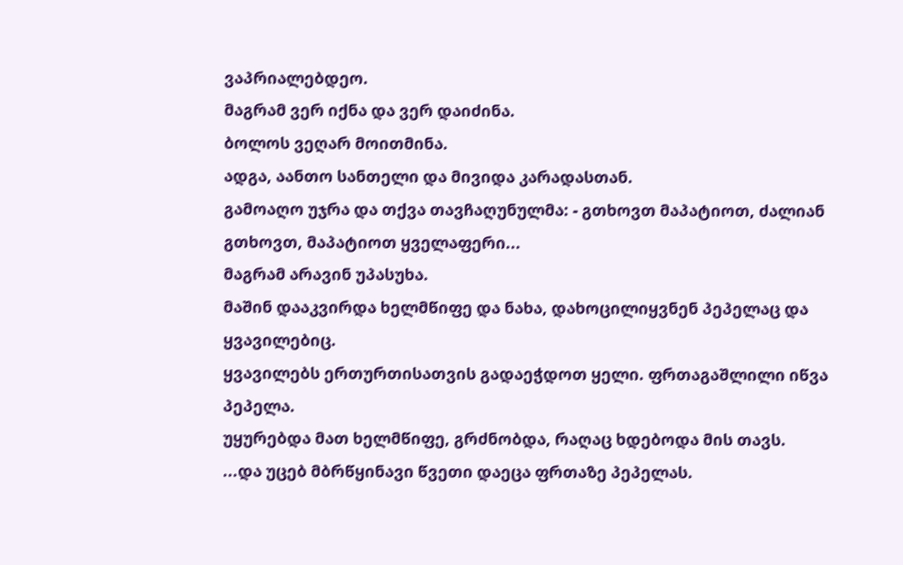ვაპრიალებდეო.
მაგრამ ვერ იქნა და ვერ დაიძინა.
ბოლოს ვეღარ მოითმინა.
ადგა, აანთო სანთელი და მივიდა კარადასთან.
გამოაღო უჯრა და თქვა თავჩაღუნულმა: - გთხოვთ მაპატიოთ, ძალიან გთხოვთ, მაპატიოთ ყველაფერი...
მაგრამ არავინ უპასუხა.
მაშინ დააკვირდა ხელმწიფე და ნახა, დახოცილიყვნენ პეპელაც და ყვავილებიც.
ყვავილებს ერთურთისათვის გადაეჭდოთ ყელი. ფრთაგაშლილი იწვა პეპელა.
უყურებდა მათ ხელმწიფე, გრძნობდა, რაღაც ხდებოდა მის თავს.
...და უცებ მბრწყინავი წვეთი დაეცა ფრთაზე პეპელას.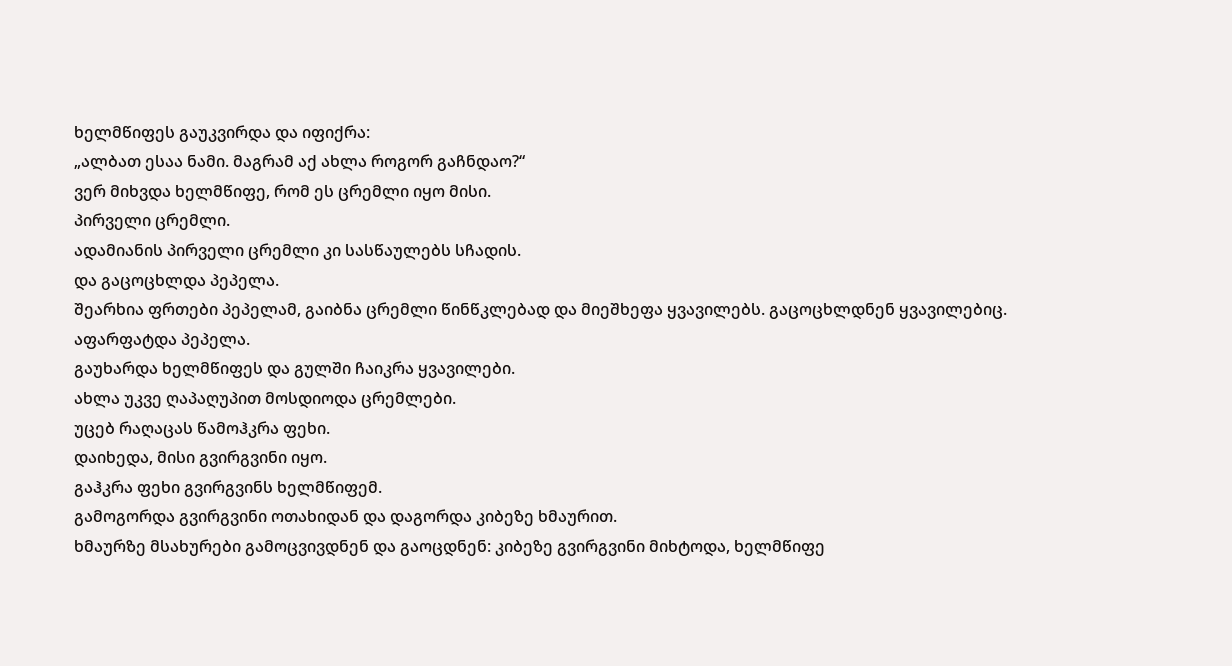ხელმწიფეს გაუკვირდა და იფიქრა:
„ალბათ ესაა ნამი. მაგრამ აქ ახლა როგორ გაჩნდაო?“
ვერ მიხვდა ხელმწიფე, რომ ეს ცრემლი იყო მისი.
პირველი ცრემლი.
ადამიანის პირველი ცრემლი კი სასწაულებს სჩადის.
და გაცოცხლდა პეპელა.
შეარხია ფრთები პეპელამ, გაიბნა ცრემლი წინწკლებად და მიეშხეფა ყვავილებს. გაცოცხლდნენ ყვავილებიც.
აფარფატდა პეპელა.
გაუხარდა ხელმწიფეს და გულში ჩაიკრა ყვავილები.
ახლა უკვე ღაპაღუპით მოსდიოდა ცრემლები.
უცებ რაღაცას წამოჰკრა ფეხი.
დაიხედა, მისი გვირგვინი იყო.
გაჰკრა ფეხი გვირგვინს ხელმწიფემ.
გამოგორდა გვირგვინი ოთახიდან და დაგორდა კიბეზე ხმაურით.
ხმაურზე მსახურები გამოცვივდნენ და გაოცდნენ: კიბეზე გვირგვინი მიხტოდა, ხელმწიფე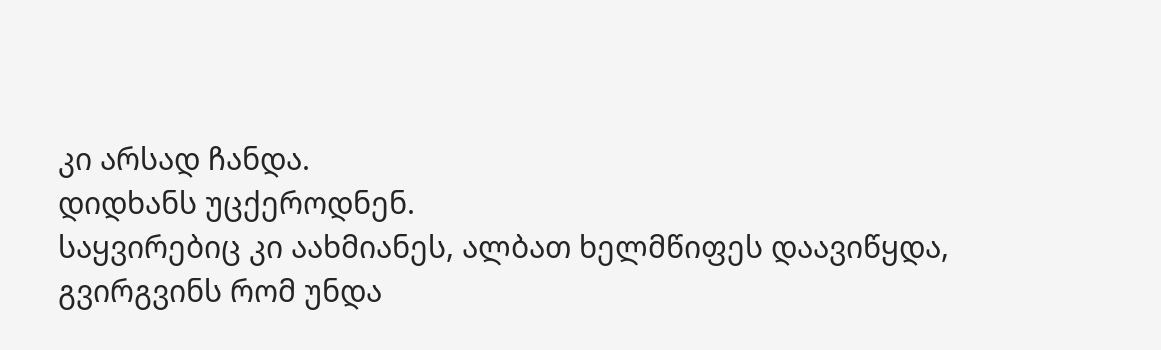კი არსად ჩანდა.
დიდხანს უცქეროდნენ.
საყვირებიც კი აახმიანეს, ალბათ ხელმწიფეს დაავიწყდა, გვირგვინს რომ უნდა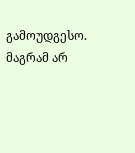გამოუდგესო.
მაგრამ არ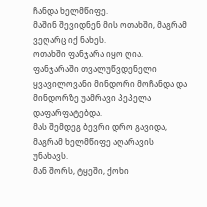ჩანდა ხელმწიფე.
მაშინ შევიდნენ მის ოთახში, მაგრამ ვეღარც იქ ნახეს.
ოთახში ფანჯარა იყო ღია.
ფანჯარაში თვალუწვდენელი ყვავილოვანი მინდორი მოჩანდა და მინდორზე უამრავი პეპელა დაფარფატებდა.
მას შემდეგ ბევრი დრო გავიდა, მაგრამ ხელმწიფე აღარავის უნახავს.
მან შორს, ტყეში, ქოხი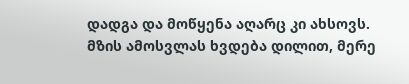დადგა და მოწყენა აღარც კი ახსოვს. მზის ამოსვლას ხვდება დილით, მერე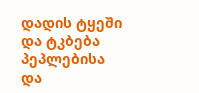დადის ტყეში და ტკბება პეპლებისა და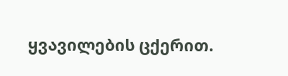ყვავილების ცქერით.